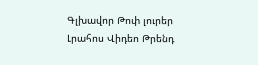Գլխավոր Թոփ լուրեր Լրահոս Վիդեո Թրենդ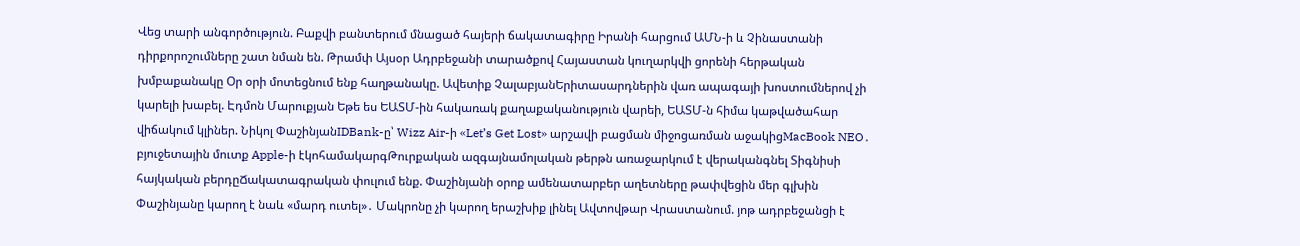Վեց տարի անգործություն. Բաքվի բանտերում մնացած հայերի ճակատագիրը Իրանի հարցում ԱՄՆ-ի և Չինաստանի դիրքորոշումները շատ նման են. Թրամփ Այսօր Ադրբեջանի տարածքով Հայաստան կուղարկվի ցորենի հերթական խմբաքանակը Օր օրի մոտեցնում ենք հաղթանակը. Ավետիք ՉալաբյանԵրիտասարդներին վառ ապագայի խոստումներով չի կարելի խաբել. Էդմոն Մարուքյան Եթե ես ԵԱՏՄ-ին հակառակ քաղաքականություն վարեի, ԵԱՏՄ-ն հիմա կաթվածահար վիճակում կլիներ. Նիկոլ ՓաշինյանIDBank-ը՝ Wizz Air-ի «Let’s Get Lost» արշավի բացման միջոցառման աջակիցMacBook NEO․ բյուջետային մուտք Apple-ի էկոհամակարգԹուրքական ազգայնամոլական թերթն առաջարկում է վերականգնել Տիգնիսի հայկական բերդըՃակատագրական փուլում ենք. Փաշինյանի օրոք ամենատարբեր աղետները թափվեցին մեր գլխին Փաշինյանը կարող է նաև «մարդ ուտել»․ Մակրոնը չի կարող երաշխիք լինել Ավտովթար Վրաստանում. յոթ ադրբեջանցի է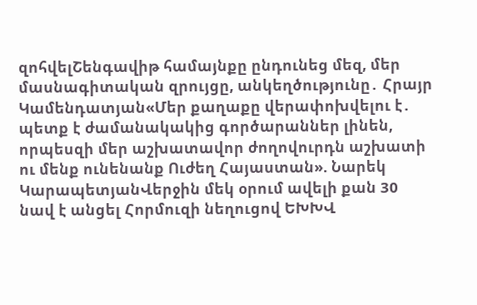զոհվելՇենգավիթ համայնքը ընդունեց մեզ, մեր մասնագիտական զրույցը, անկեղծությունը․ Հրայր Կամենդատյան«Մեր քաղաքը վերափոխվելու է․ պետք է ժամանակակից գործարաններ լինեն, որպեսզի մեր աշխատավոր ժողովուրդն աշխատի ու մենք ունենանք Ուժեղ Հայաստան». Նարեկ ԿարապետյանՎերջին մեկ օրում ավելի քան 30 նավ է անցել Հորմուզի նեղուցով ԵԽԽՎ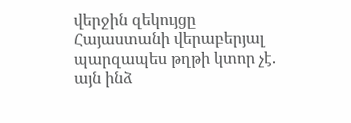վերջին զեկույցը Հայաստանի վերաբերյալ պարզապես թղթի կտոր չէ. այն ինձ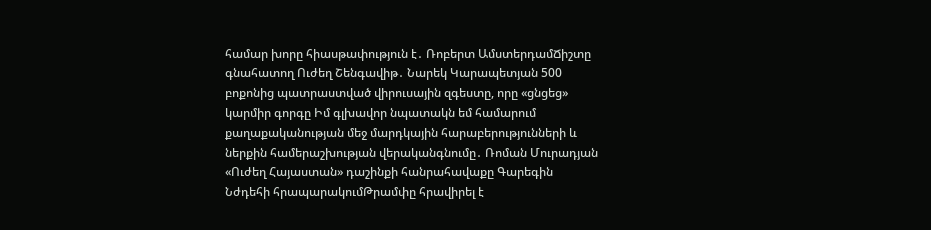համար խորը հիասթափություն է․ Ռոբերտ ԱմստերդամՃիշտը գնահատող Ուժեղ Շենգավիթ․ Նարեկ Կարապետյան 500 բոքոնից պատրաստված վիրուսային զգեստը, որը «ցնցեց» կարմիր գորգը Իմ գլխավոր նպատակն եմ համարում քաղաքականության մեջ մարդկային հարաբերությունների և ներքին համերաշխության վերականգնումը․ Ռոման Մուրադյան «Ուժեղ Հայաստան» դաշինքի հանրահավաքը Գարեգին Նժդեհի հրապարակումԹրամփը հրավիրել է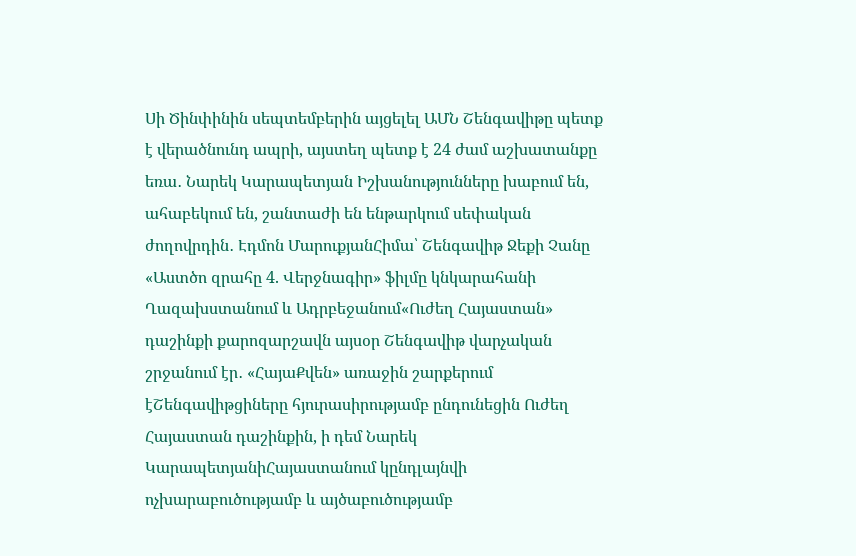Սի Ծինփինին սեպտեմբերին այցելել ԱՄՆ Շենգավիթը պետք է վերածնունդ ապրի, այստեղ պետք է 24 ժամ աշխատանքը եռա․ Նարեկ Կարապետյան Իշխանությունները խաբում են, ահաբեկում են, շանտաժի են ենթարկում սեփական ժողովրդին․ Էդմոն ՄարուքյանՀիմա՝ Շենգավիթ Ջեքի Չանը «Աստծո զրահը 4. Վերջնագիր» ֆիլմը կնկարահանի Ղազախստանում և Ադրբեջանում«Ուժեղ Հայաստան» դաշինքի քարոզարշավն այսօր Շենգավիթ վարչական շրջանում էր․ «ՀայաՔվեն» առաջին շարքերում էՇենգավիթցիները հյուրասիրությամբ ընդունեցին Ուժեղ Հայաստան դաշինքին, ի դեմ Նարեկ ԿարապետյանիՀայաստանում կընդլայնվի ոչխարաբուծությամբ և այծաբուծությամբ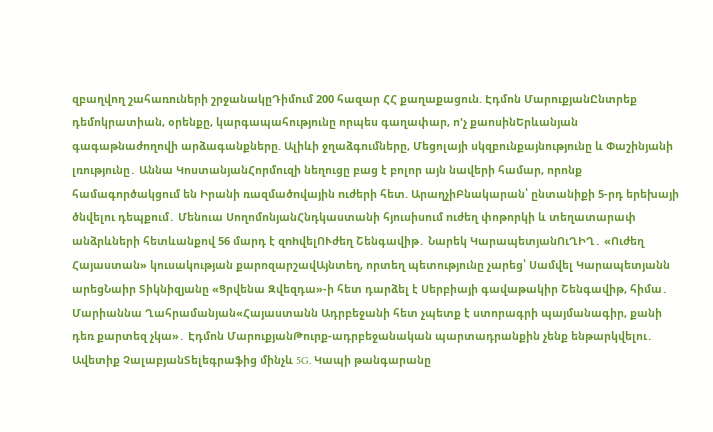զբաղվող շահառուների շրջանակըԴիմում 200 հազար ՀՀ քաղաքացուն. Էդմոն ՄարուքյանԸնտրեք դեմոկրատիան, օրենքը, կարգապահությունը որպես գաղափար, ո'չ քաոսինԵրևանյան գագաթնաժողովի արձագանքները. Ալիևի ջղաձգումները, Մեցոլայի սկզբունքայնությունը և Փաշինյանի լռությունը․ Աննա ԿոստանյանՀորմուզի նեղուցը բաց է բոլոր այն նավերի համար, որոնք համագործակցում են Իրանի ռազմածnվային nւժերի հետ. ԱրաղչիԲնակարան՝ ընտանիքի 5-րդ երեխայի ծնվելու դեպքում․ Մենուա ՍողոմոնյանՀնդկաստանի հյուսիսում nւժեղ փոթորկի և տեղատարափ անձրևների հետևանքով 56 մարդ է զnhվելՈՒժեղ Շենգավիթ․ Նարեկ ԿարապետյանՈւՂԻՂ․ «Ուժեղ Հայաստան» կուսակության քարոզարշավԱյնտեղ, որտեղ պետությունը չարեց՝ Սամվել Կարապետյանն արեցՆաիր Տիկնիզյանը «Ցրվենա Զվեզդա»-ի հետ դարձել է Սերբիայի գավաթակիր Շենգավիթ, հիմա․ Մարիաննա Ղահրամանյան«Հայաստանն Ադրբեջանի հետ չպետք է ստորագրի պայմանագիր, քանի դեռ քարտեզ չկա»․ Էդմոն ՄարուքյանԹուրք-ադրբեջանական պարտադրանքին չենք ենթարկվելու․ Ավետիք ՉալաբյանՏելեգրաֆից մինչև 5G. Կապի թանգարանը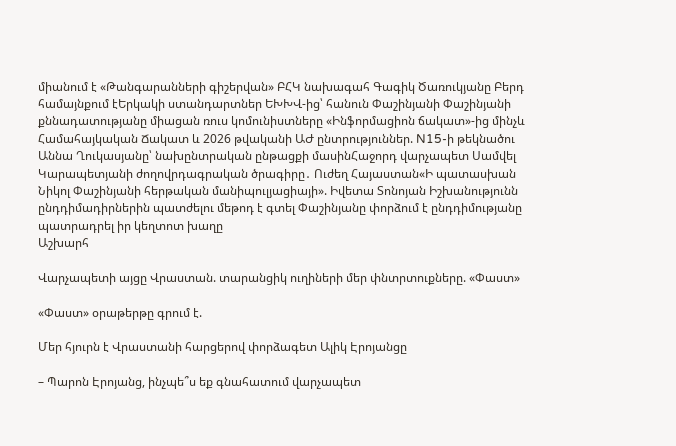միանում է «Թանգարանների գիշերվան» ԲՀԿ նախագահ Գագիկ Ծառուկյանը Բերդ համայնքում էԵրկակի ստանդարտներ ԵԽԽՎ-ից՝ հանուն Փաշինյանի Փաշինյանի քննադատությանը միացան ռուս կոմունիստները «Ինֆորմացիոն ճակատ»-ից մինչև Համահայկական Ճակատ և 2026 թվականի ԱԺ ընտրություններ. N15-ի թեկնածու Աննա Ղուկասյանը՝ նախընտրական ընթացքի մասինՀաջորդ վարչապետ Սամվել Կարապետյանի ժողովրդագրական ծրագիրը․ Ուժեղ Հայաստան«Ի պատասխան Նիկոլ Փաշինյանի հերթական մանիպուլյացիայի». Իվետա Տոնոյան Իշխանությունն ընդդիմադիրներին պատժելու մեթոդ է գտել Փաշինյանը փորձում է ընդդիմությանը պատրադրել իր կեղտոտ խաղը
Աշխարհ

Վարչապետի այցը Վրաստան. տարանցիկ ուղիների մեր փնտրտուքները. «Փաստ»

«Փաստ» օրաթերթը գրում է.

Մեր հյուրն է Վրաստանի հարցերով փորձագետ Ալիկ Էրոյանցը

– Պարոն Էրոյանց, ինչպե՞ս եք գնահատում վարչապետ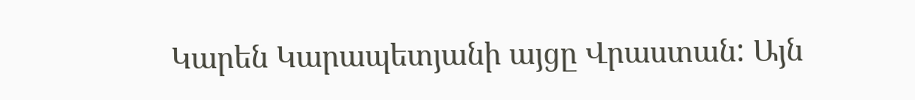Կարեն Կարապետյանի այցը Վրաստան: Այն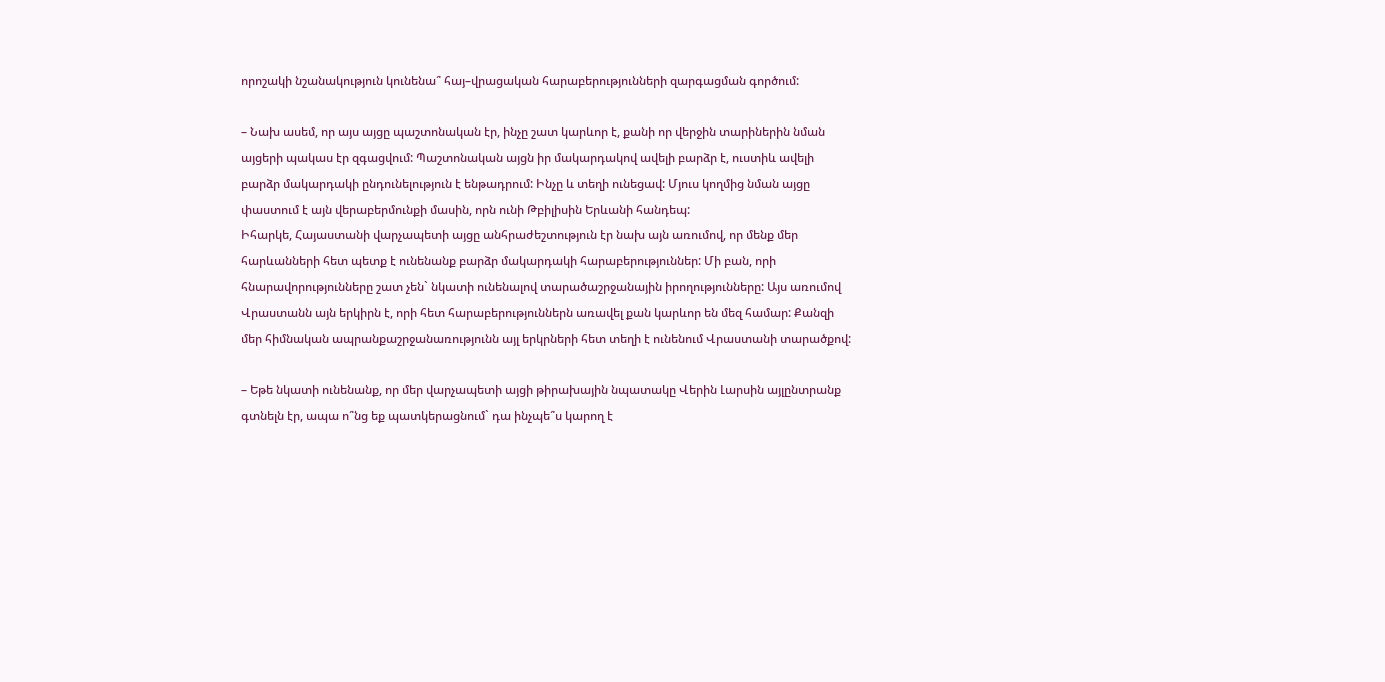որոշակի նշանակություն կունենա՞ հայ–վրացական հարաբերությունների զարգացման գործում:

– Նախ ասեմ, որ այս այցը պաշտոնական էր, ինչը շատ կարևոր է, քանի որ վերջին տարիներին նման այցերի պակաս էր զգացվում: Պաշտոնական այցն իր մակարդակով ավելի բարձր է, ուստիև ավելի բարձր մակարդակի ընդունելություն է ենթադրում: Ինչը և տեղի ունեցավ: Մյուս կողմից նման այցը փաստում է այն վերաբերմունքի մասին, որն ունի Թբիլիսին Երևանի հանդեպ:
Իհարկե, Հայաստանի վարչապետի այցը անհրաժեշտություն էր նախ այն առումով, որ մենք մեր հարևանների հետ պետք է ունենանք բարձր մակարդակի հարաբերություններ: Մի բան, որի հնարավորությունները շատ չեն` նկատի ունենալով տարածաշրջանային իրողությունները: Այս առումով Վրաստանն այն երկիրն է, որի հետ հարաբերություններն առավել քան կարևոր են մեզ համար: Քանզի մեր հիմնական ապրանքաշրջանառությունն այլ երկրների հետ տեղի է ունենում Վրաստանի տարածքով:

– Եթե նկատի ունենանք, որ մեր վարչապետի այցի թիրախային նպատակը Վերին Լարսին այլընտրանք գտնելն էր, ապա ո՞նց եք պատկերացնում` դա ինչպե՞ս կարող է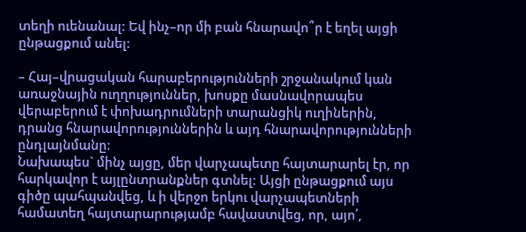տեղի ուենանալ: Եվ ինչ–որ մի բան հնարավո՞ր է եղել այցի ընթացքում անել:

– Հայ–վրացական հարաբերությունների շրջանակում կան առաջնային ուղղություններ, խոսքը մասնավորապես վերաբերում է փոխադրումների տարանցիկ ուղիներին, դրանց հնարավորություններին և այդ հնարավորությունների ընդլայնմանը:
Նախապես` մինչ այցը, մեր վարչապետը հայտարարել էր, որ հարկավոր է այլընտրանքներ գտնել: Այցի ընթացքում այս գիծը պահպանվեց, և ի վերջո երկու վարչապետների համատեղ հայտարարությամբ հավաստվեց, որ, այո՛,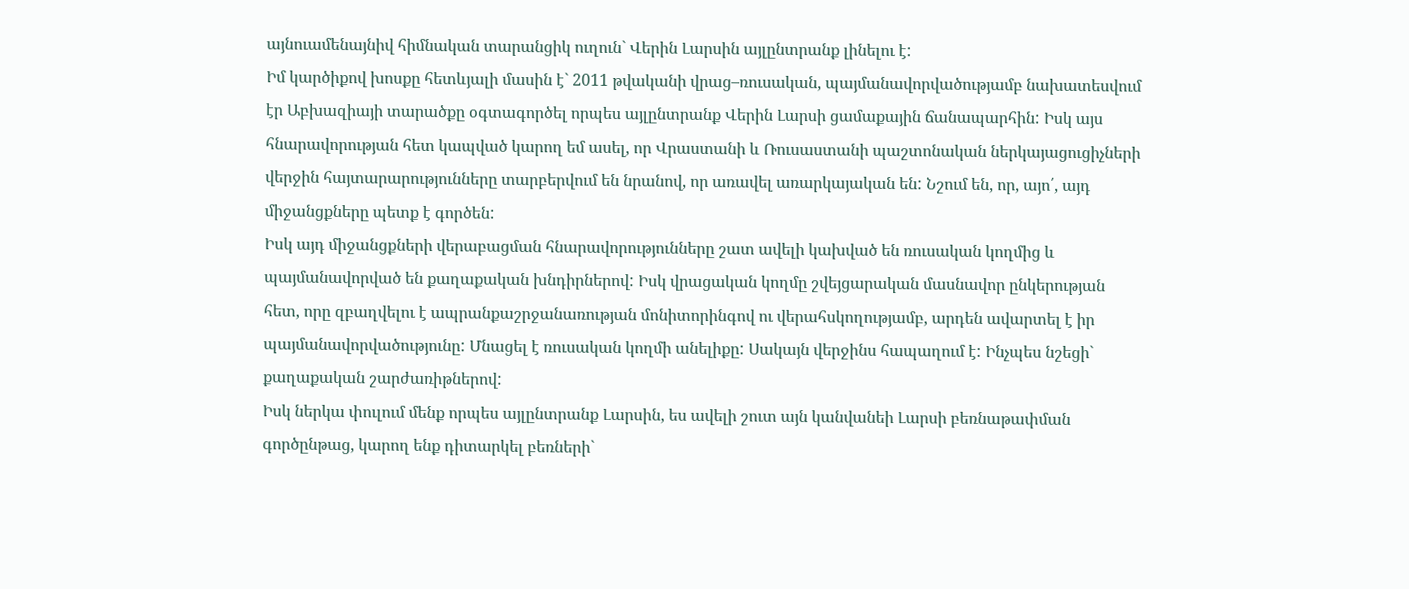այնուամենայնիվ հիմնական տարանցիկ ուղուն` Վերին Լարսին այլընտրանք լինելու է:
Իմ կարծիքով խոսքը հետևյալի մասին է` 2011 թվականի վրաց–ռուսական, պայմանավորվածությամբ նախատեսվում էր Աբխազիայի տարածքը օգտագործել որպես այլընտրանք Վերին Լարսի ցամաքային ճանապարհին: Իսկ այս հնարավորության հետ կապված կարող եմ ասել, որ Վրաստանի և Ռուսաստանի պաշտոնական ներկայացուցիչների վերջին հայտարարությունները տարբերվում են նրանով, որ առավել առարկայական են: Նշում են, որ, այո՛, այդ միջանցքները պետք է գործեն:
Իսկ այդ միջանցքների վերաբացման հնարավորությունները շատ ավելի կախված են ռուսական կողմից և պայմանավորված են քաղաքական խնդիրներով: Իսկ վրացական կողմը շվեյցարական մասնավոր ընկերության հետ, որը զբաղվելու է ապրանքաշրջանառության մոնիտորինգով ու վերահսկողությամբ, արդեն ավարտել է իր պայմանավորվածությունը: Մնացել է ռուսական կողմի անելիքը: Սակայն վերջինս հապաղում է: Ինչպես նշեցի` քաղաքական շարժառիթներով:
Իսկ ներկա փուլում մենք որպես այլընտրանք Լարսին, ես ավելի շուտ այն կանվանեի Լարսի բեռնաթափման գործընթաց, կարող ենք դիտարկել բեռների`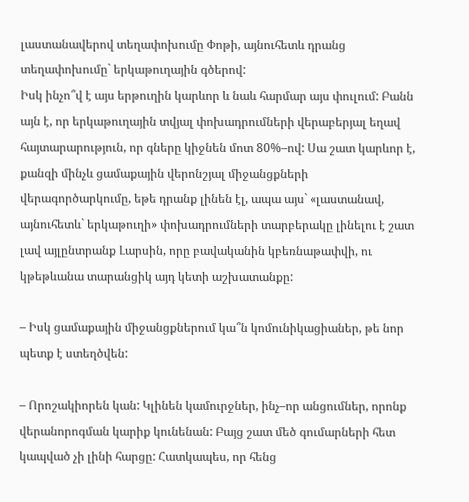լաստանավերով տեղափոխումը Փոթի, այնուհետև դրանց տեղափոխումը` երկաթուղային գծերով:
Իսկ ինչո՞վ է այս երթուղին կարևոր և նաև հարմար այս փուլում: Բանն այն է, որ երկաթուղային տվյալ փոխադրումների վերաբերյալ եղավ հայտարարություն, որ գները կիջնեն մոտ 80%–ով: Սա շատ կարևոր է, քանզի մինչև ցամաքային վերոնշյալ միջանցքների վերագործարկումը, եթե դրանք լինեն էլ, ապա այս` «լաստանավ, այնուհետև` երկաթուղի» փոխադրումների տարբերակը լինելու է շատ լավ այլընտրանք Լարսին, որը բավականին կբեռնաթափվի, ու կթեթևանա տարանցիկ այդ կետի աշխատանքը:

– Իսկ ցամաքային միջանցքներում կա՞ն կոմունիկացիաներ, թե նոր պետք է ստեղծվեն:

– Որոշակիորեն կան: Կլինեն կամուրջներ, ինչ–որ անցումներ, որոնք վերանորոգման կարիք կունենան: Բայց շատ մեծ գումարների հետ կապված չի լինի հարցը: Հատկապես, որ հենց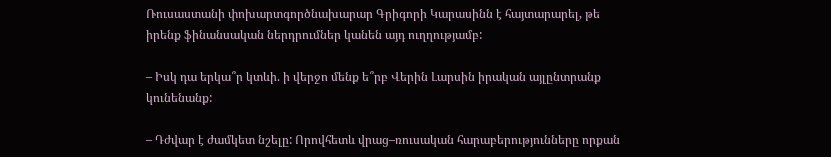Ռուսաստանի փոխարտգործնախարար Գրիգորի Կարասինն է հայտարարել, թե իրենք ֆինանսական ներդրումներ կանեն այդ ուղղությամբ:

– Իսկ դա երկա՞ր կտևի. ի վերջո մենք ե՞րբ Վերին Լարսին իրական այլընտրանք կունենանք:

– Դժվար է ժամկետ նշելը: Որովհետև վրաց–ռուսական հարաբերությունները որքան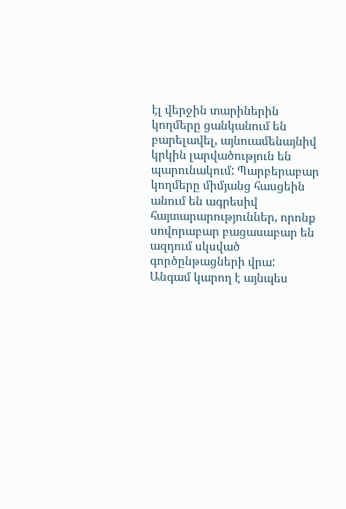էլ վերջին տարիներին կողմերը ցանկանում են բարելավել, այնուամենայնիվ կրկին լարվածություն են պարունակում: Պարբերաբար կողմերը միմյանց հասցեին անում են ագրեսիվ հայտարարություններ, որոնք սովորաբար բացասաբար են ազդում սկսված գործընթացների վրա: Անգամ կարող է այնպես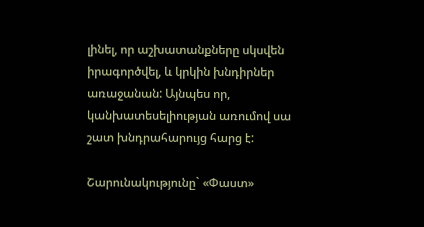լինել, որ աշխատանքները սկսվեն իրագործվել, և կրկին խնդիրներ առաջանան: Այնպես որ, կանխատեսելիության առումով սա շատ խնդրահարույց հարց է:

Շարունակությունը` «Փաստ»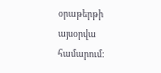օրաթերթի այսօրվա համարում: